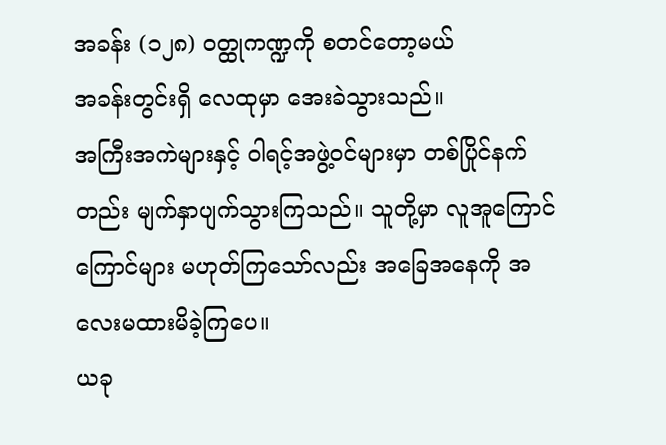အခန်း (၁၂၈) ဝတ္ထုကဏ္ဍကို စတင်တော့မယ်
အခန်းတွင်းရှိ လေထုမှာ အေးခဲသွားသည်။
အကြီးအကဲများနှင့် ဝါရင့်အဖွဲ့ဝင်များမှာ တစ်ပြိုင်နက်တည်း မျက်နှာပျက်သွားကြသည်။ သူတို့မှာ လူအူကြောင်ကြောင်များ မဟုတ်ကြသော်လည်း အခြေအနေကို အလေးမထားမိခဲ့ကြပေ။
ယခု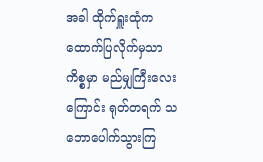အခါ ထိုက်ရှူးထုံက ထောက်ပြလိုက်မှသာ ကိစ္စမှာ မည်မျှကြီးလေးကြောင်း ရုတ်တရက် သဘောပေါက်သွားကြ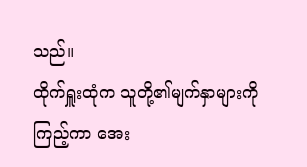သည်။
ထိုက်ရှူးထုံက သူတို့၏မျက်နှာများကို ကြည့်ကာ အေး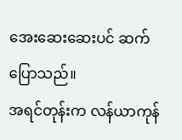အေးဆေးဆေးပင် ဆက်ပြောသည်။
အရင်တုန်းက လန်ယာကုန်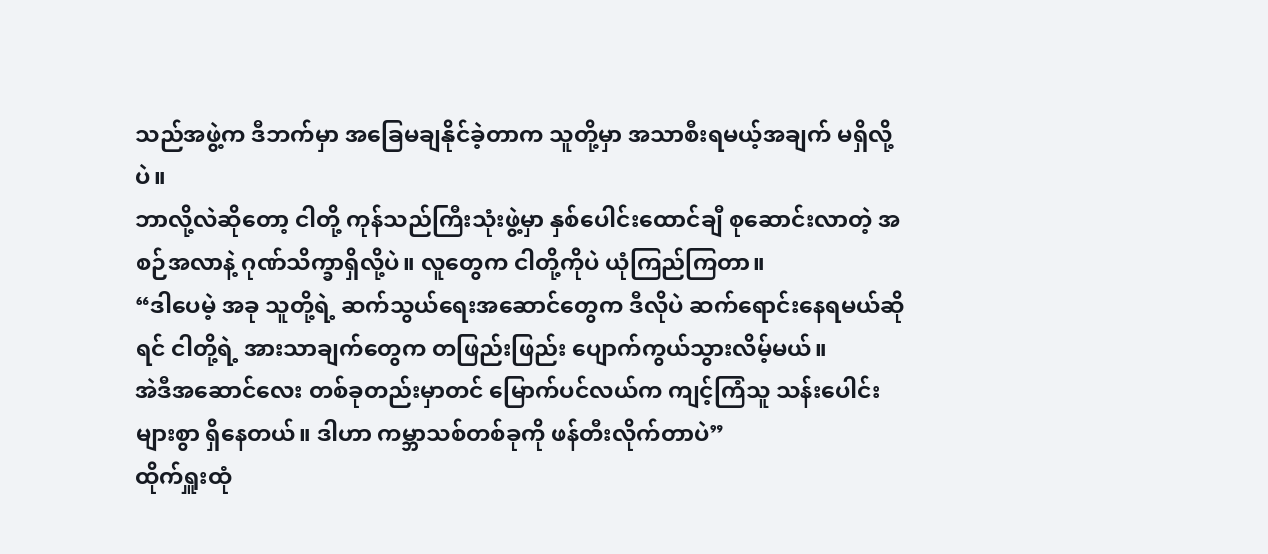သည်အဖွဲ့က ဒီဘက်မှာ အခြေမချနိုင်ခဲ့တာက သူတို့မှာ အသာစီးရမယ့်အချက် မရှိလို့ပဲ။
ဘာလို့လဲဆိုတော့ ငါတို့ ကုန်သည်ကြီးသုံးဖွဲ့မှာ နှစ်ပေါင်းထောင်ချီ စုဆောင်းလာတဲ့ အစဉ်အလာနဲ့ ဂုဏ်သိက္ခာရှိလို့ပဲ။ လူတွေက ငါတို့ကိုပဲ ယုံကြည်ကြတာ။
“ဒါပေမဲ့ အခု သူတို့ရဲ့ ဆက်သွယ်ရေးအဆောင်တွေက ဒီလိုပဲ ဆက်ရောင်းနေရမယ်ဆိုရင် ငါတို့ရဲ့ အားသာချက်တွေက တဖြည်းဖြည်း ပျောက်ကွယ်သွားလိမ့်မယ်။
အဲဒီအဆောင်လေး တစ်ခုတည်းမှာတင် မြောက်ပင်လယ်က ကျင့်ကြံသူ သန်းပေါင်းများစွာ ရှိနေတယ်။ ဒါဟာ ကမ္ဘာသစ်တစ်ခုကို ဖန်တီးလိုက်တာပဲ”
ထိုက်ရှူးထုံ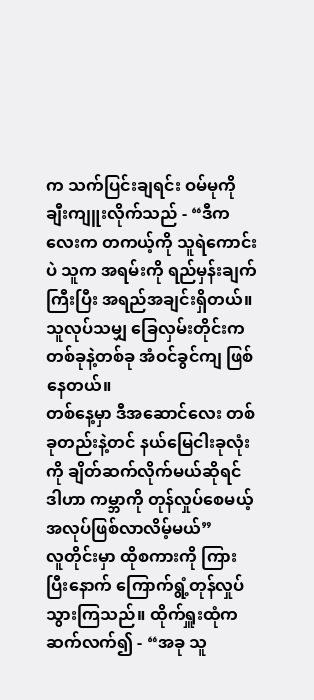က သက်ပြင်းချရင်း ဝမ်မုကို ချီးကျူးလိုက်သည် - “ဒီကလေးက တကယ့်ကို သူရဲကောင်းပဲ သူက အရမ်းကို ရည်မှန်းချက်ကြီးပြီး အရည်အချင်းရှိတယ်။ သူလုပ်သမျှ ခြေလှမ်းတိုင်းက တစ်ခုနဲ့တစ်ခု အံဝင်ခွင်ကျ ဖြစ်နေတယ်။
တစ်နေ့မှာ ဒီအဆောင်လေး တစ်ခုတည်းနဲ့တင် နယ်မြေငါးခုလုံးကို ချိတ်ဆက်လိုက်မယ်ဆိုရင် ဒါဟာ ကမ္ဘာကို တုန်လှုပ်စေမယ့် အလုပ်ဖြစ်လာလိမ့်မယ်”
လူတိုင်းမှာ ထိုစကားကို ကြားပြီးနောက် ကြောက်ရွံ့တုန်လှုပ်သွားကြသည်။ ထိုက်ရှူးထုံက ဆက်လက်၍ - “အခု သူ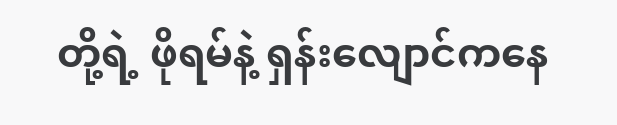တို့ရဲ့ ဖိုရမ်နဲ့ ရှန်းလျောင်ကနေ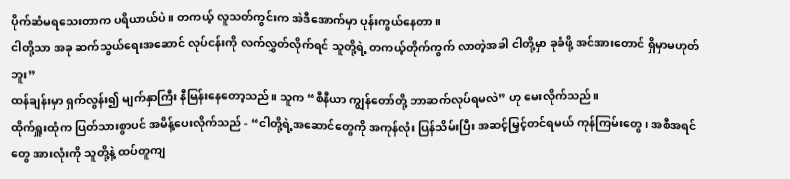ပိုက်ဆံမရသေးတာက ပရိယာယ်ပဲ။ တကယ့် လူသတ်ကွင်းက အဲဒီအောက်မှာ ပုန်းကွယ်နေတာ။
ငါတို့သာ အခု ဆက်သွယ်ရေးအဆောင် လုပ်ငန်းကို လက်လွှတ်လိုက်ရင် သူတို့ရဲ့ တကယ့်တိုက်ကွက် လာတဲ့အခါ ငါတို့မှာ ခုခံဖို့ အင်အားတောင် ရှိမှာမဟုတ်ဘူး”
ထန်ချန်းမှာ ရှက်လွန်း၍ မျက်နှာကြီး နီမြန်းနေတော့သည်။ သူက “စီနီယာ ကျွန်တော်တို့ ဘာဆက်လုပ်ရမလဲ” ဟု မေးလိုက်သည်။
ထိုက်ရှူးထုံက ပြတ်သားစွာပင် အမိန့်ပေးလိုက်သည် - “ငါတို့ရဲ့အဆောင်တွေကို အကုန်လုံး ပြန်သိမ်းပြီး အဆင့်မြှင့်တင်ရမယ် ကုန်ကြမ်းတွေ၊ အစီအရင်တွေ အားလုံးကို သူတို့နဲ့ ထပ်တူကျ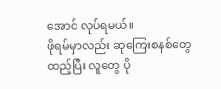အောင် လုပ်ရမယ်။
ဖိုရမ်မှာလည်း ဆုကြေးစနစ်တွေ ထည့်ပြီး လူတွေ ပို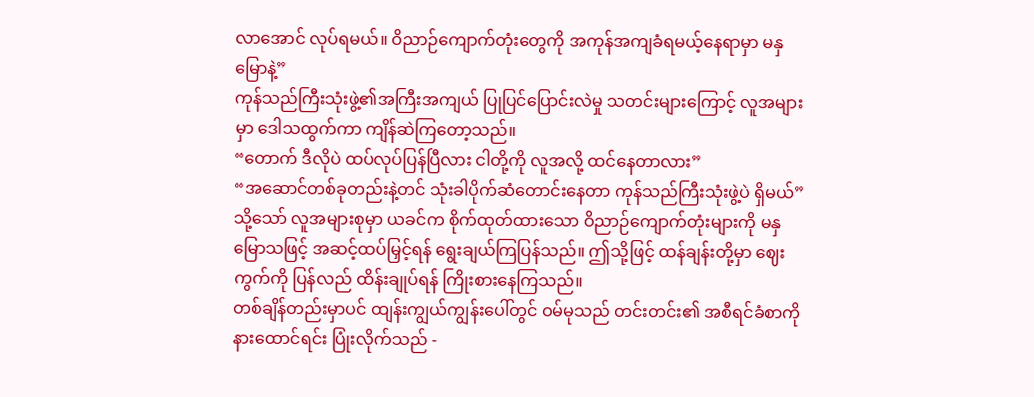လာအောင် လုပ်ရမယ်။ ဝိညာဉ်ကျောက်တုံးတွေကို အကုန်အကျခံရမယ့်နေရာမှာ မနှမြောနဲ့”
ကုန်သည်ကြီးသုံးဖွဲ့၏အကြီးအကျယ် ပြုပြင်ပြောင်းလဲမှု သတင်းများကြောင့် လူအများမှာ ဒေါသထွက်ကာ ကျိန်ဆဲကြတော့သည်။
“တောက် ဒီလိုပဲ ထပ်လုပ်ပြန်ပြီလား ငါတို့ကို လူအလို့ ထင်နေတာလား”
“အဆောင်တစ်ခုတည်းနဲ့တင် သုံးခါပိုက်ဆံတောင်းနေတာ ကုန်သည်ကြီးသုံးဖွဲ့ပဲ ရှိမယ်”
သို့သော် လူအများစုမှာ ယခင်က စိုက်ထုတ်ထားသော ဝိညာဉ်ကျောက်တုံးများကို မနှမြောသဖြင့် အဆင့်ထပ်မြှင့်ရန် ရွေးချယ်ကြပြန်သည်။ ဤသို့ဖြင့် ထန်ချန်းတို့မှာ ဈေးကွက်ကို ပြန်လည် ထိန်းချုပ်ရန် ကြိုးစားနေကြသည်။
တစ်ချိန်တည်းမှာပင် ထျန်းကျွယ်ကျွန်းပေါ်တွင် ဝမ်မုသည် တင်းတင်း၏ အစီရင်ခံစာကို နားထောင်ရင်း ပြုံးလိုက်သည် -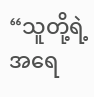“သူတို့ရဲ့ အရေ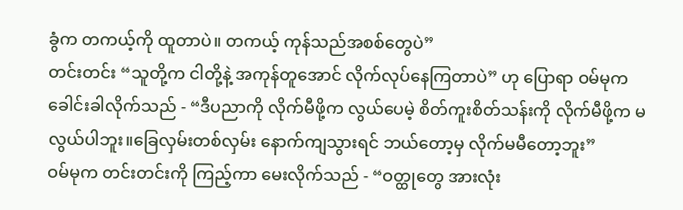ခွံက တကယ့်ကို ထူတာပဲ။ တကယ့် ကုန်သည်အစစ်တွေပဲ”
တင်းတင်း “သူတို့က ငါတို့နဲ့ အကုန်တူအောင် လိုက်လုပ်နေကြတာပဲ” ဟု ပြောရာ ဝမ်မုက ခေါင်းခါလိုက်သည် - “ဒီပညာကို လိုက်မီဖို့က လွယ်ပေမဲ့ စိတ်ကူးစိတ်သန်းကို လိုက်မီဖို့က မလွယ်ပါဘူး။ခြေလှမ်းတစ်လှမ်း နောက်ကျသွားရင် ဘယ်တော့မှ လိုက်မမီတော့ဘူး”
ဝမ်မုက တင်းတင်းကို ကြည့်ကာ မေးလိုက်သည် - “ဝတ္ထုတွေ အားလုံး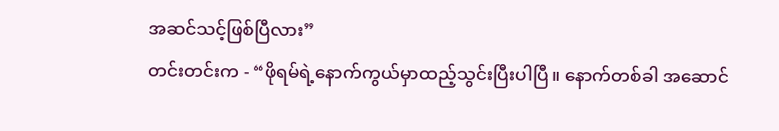အဆင်သင့်ဖြစ်ပြီလား”
တင်းတင်းက - “ဖိုရမ်ရဲ့နောက်ကွယ်မှာထည့်သွင်းပြီးပါပြီ။ နောက်တစ်ခါ အဆောင်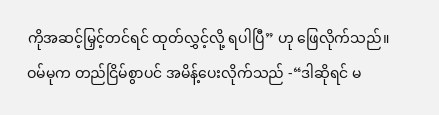ကိုအဆင့်မြှင့်တင်ရင် ထုတ်လွှင့်လို့ ရပါပြီ” ဟု ဖြေလိုက်သည်။
ဝမ်မုက တည်ငြိမ်စွာပင် အမိန့်ပေးလိုက်သည် -“ဒါဆိုရင် မ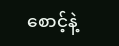စောင့်နဲ့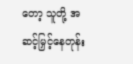တော့ သူတို့ အဆင့်မြှင့်နေတုန်း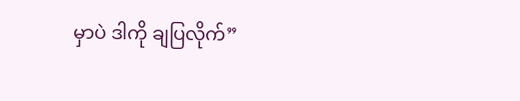မှာပဲ ဒါကို ချပြလိုက်”